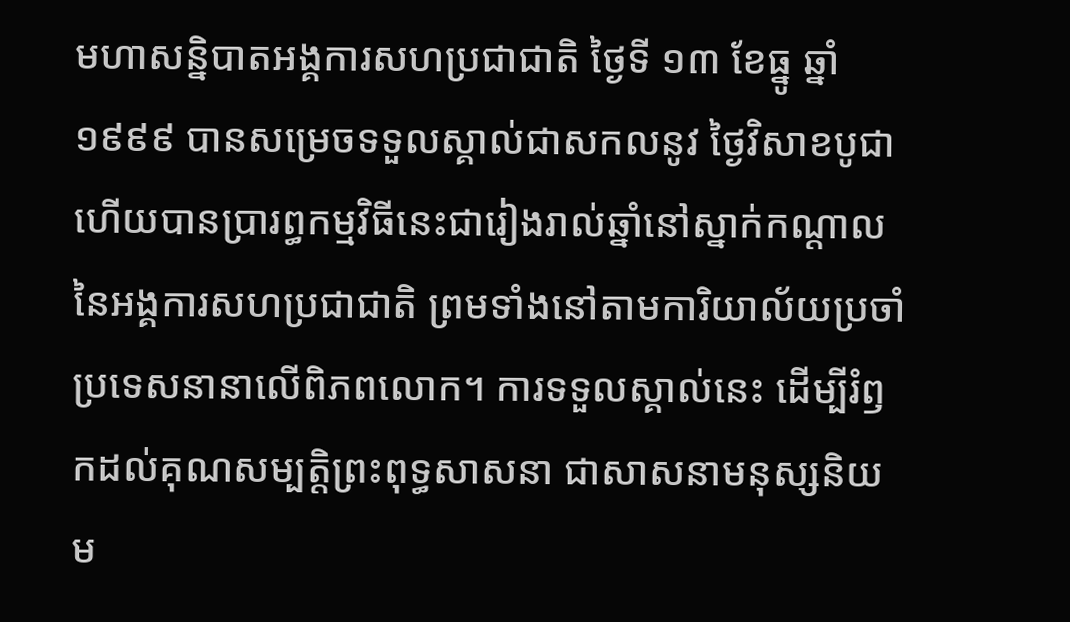មហាសន្និបាតអង្គការសហប្រជាជាតិ ថ្ងៃទី ១៣ ខែធ្នូ ឆ្នាំ ១៩៩៩ បានសម្រេចទទួលស្គាល់ជាសកលនូវ ថ្ងៃវិសាខបូជា ហើយបានប្រារព្ធកម្មវិធីនេះជារៀងរាល់ឆ្នាំនៅស្នាក់កណ្ដាលនៃអង្គការសហប្រជាជាតិ ព្រមទាំងនៅតាមការិយាល័យប្រចាំប្រទេសនានាលើពិភពលោក។ ការទទួលស្គាល់នេះ ដើម្បីរំឭកដល់គុណសម្បត្តិព្រះពុទ្ធសាសនា ជាសាសនាមនុស្សនិយម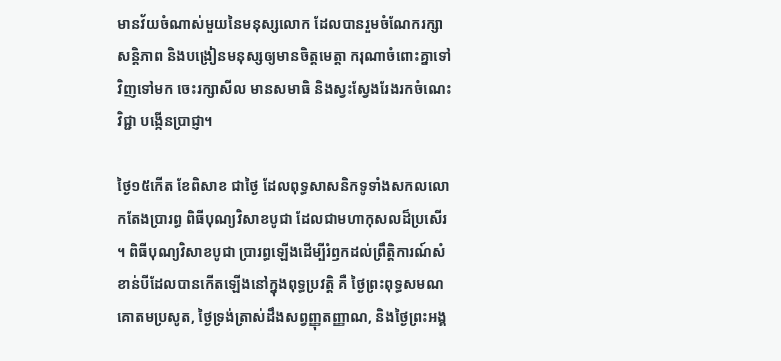មានវ័យចំណាស់មួយនៃមនុស្សលោក ដែលបានរួមចំណែករក្សាសន្តិភាព និងបង្រៀនមនុស្សឲ្យមានចិត្តមេត្តា ករុណាចំពោះគ្នាទៅវិញទៅមក ចេះរក្សាសីល មានសមាធិ និងស្វះស្វែងរែងរកចំណេះវិជ្ជា បង្កើនប្រាជ្ញា។

ថ្ងៃ១៥កើត ខែពិសាខ ជាថ្ងៃ ដែលពុទ្ធសាសនិកទូទាំងសកលលោកតែងប្រារព្ធ ពិធីបុណ្យវិសាខបូជា ដែលជាមហាកុសលដ៏ប្រសើរ។ ពិធីបុណ្យវិសាខបូជា ប្រារព្ធឡើងដើម្បីរំឭកដល់ព្រឹត្តិការណ៍សំខាន់បីដែលបានកើតឡើងនៅក្នុងពុទ្ធប្រវត្តិ គឺ ថ្ងៃព្រះពុទ្ធសមណគោតមប្រសូត, ថ្ងៃទ្រង់ត្រាស់ដឹងសព្វញ្ញុតញ្ញាណ, និងថ្ងៃព្រះអង្គ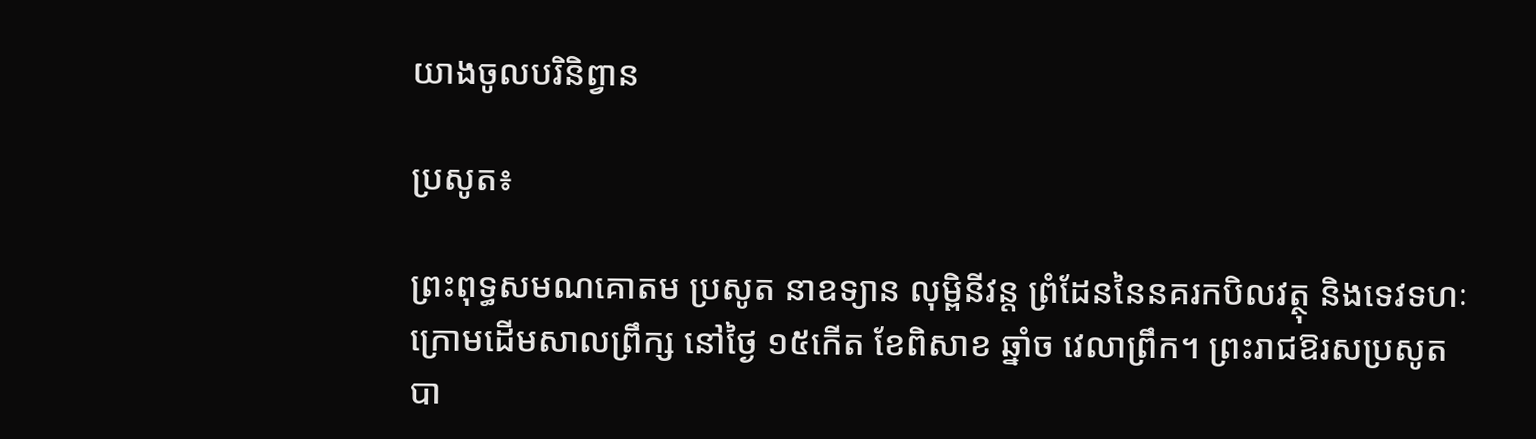យាងចូលបរិនិព្វាន

ប្រសូត៖

ព្រះពុទ្ធសមណគោតម ប្រសូត នាឧទ្យាន លុម្ពិនីវន្ត ព្រំដែននៃនគរកបិលវត្ថុ និងទេវទហៈ ក្រោមដើមសាលព្រឹក្ស នៅថ្ងៃ ១៥កើត ខែពិសាខ ឆ្នាំច វេលាព្រឹក។ ព្រះរាជឱរសប្រសូតបា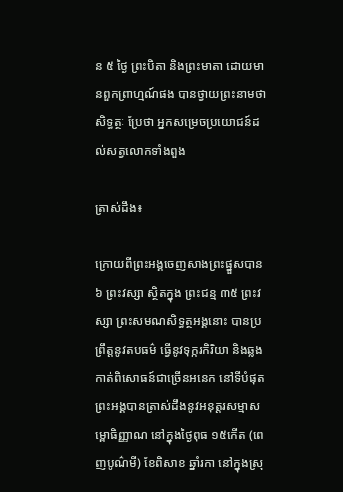ន ៥ ថ្ងៃ ព្រះបិតា និងព្រះមាតា ដោយមានពួកព្រាហ្មណ៍ផង បានថ្វាយព្រះនាមថា សិទ្ធត្ថៈ ប្រែថា អ្នកសម្រេចប្រយោជន៍ដល់សត្វលោកទាំងពួង

ត្រាស់ដឹង៖

ក្រោយពីព្រះអង្គចេញសាងព្រះផ្នួសបាន ៦ ព្រះវស្សា ស្ថិតក្នុង ព្រះជន្ម ៣៥ ព្រះវស្សា ព្រះសមណសិទ្ធត្ថអង្គនោះ បានប្រព្រឹត្តនូវតបធម៌ ធ្វើនូវទុក្ករកិរិយា និងឆ្លងកាត់ពិសោធន៍ជាច្រើនអនេក នៅទីបំផុត ព្រះអង្គបានត្រាស់ដឹងនូវអនុត្តរសម្មាសម្ពោធិញ្ញាណ នៅក្នុងថ្ងៃពុធ ១៥កើត (ពេញបូណ៌មី) ខែពិសាខ ឆ្នាំរកា នៅក្នុងស្រុ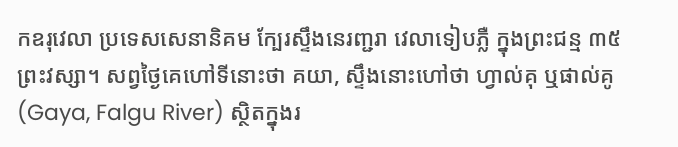កឧរុវេលា ប្រទេសសេនានិគម ក្បែរស្ទឹងនេរញ្ជរា វេលាទៀបភ្លឺ ក្នុងព្រះជន្ម ៣៥ ព្រះវស្សា។ សព្វថ្ងៃគេហៅទីនោះថា គយា, ស្ទឹងនោះហៅថា ហ្វាល់គុ ឬផាល់គូ (Gaya, Falgu River) ស្ថិតក្នុងរ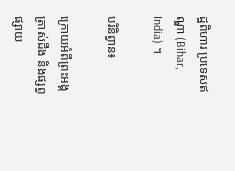ដ្ឋពិហារ ប្រទេសឥណ្ឌា (Bihar, India) ។

បរិនិព្វាន៖

ក្រោយអំពីព្រះអង្គត្រាស់ដឹង និងផ្សព្វផ្សាយ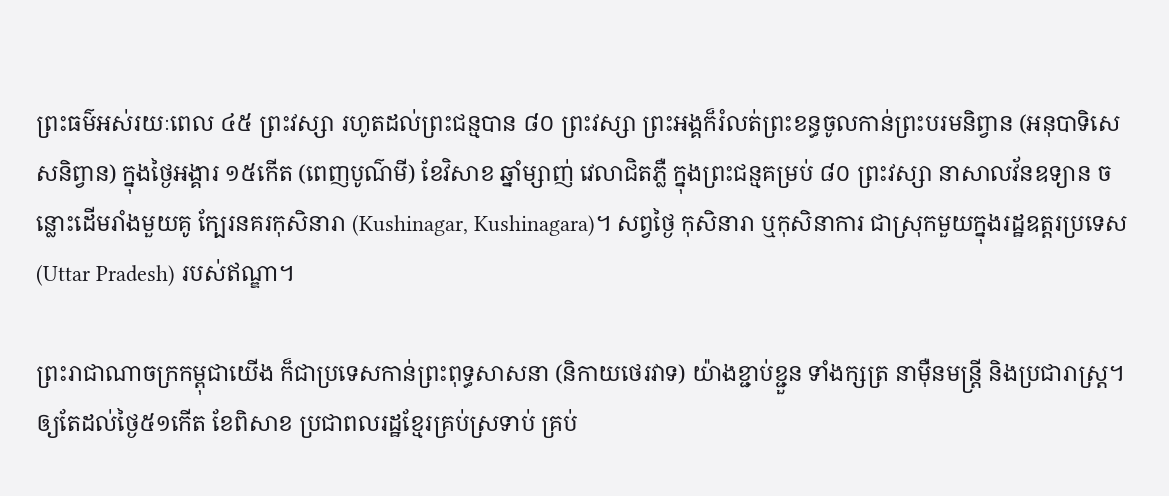ព្រះធម៌អស់រយៈពេល ៤៥ ព្រះវស្សា រហូតដល់ព្រះជន្មបាន ៨០ ព្រះវស្សា ព្រះអង្គក៏រំលត់ព្រះខន្ធចូលកាន់ព្រះបរមនិព្វាន (អនុបាទិសេសនិព្វាន) ក្នុងថ្ងៃអង្គារ ១៥កើត (ពេញបូណ៌មី) ខែវិសាខ ឆ្នាំម្សាញ់ វេលាជិតភ្លឺ ក្នុងព្រះជន្មគម្រប់ ៨០ ព្រះវស្សា នាសាលវ័នឧទ្យាន ចន្លោះដើមរាំងមួយគូ ក្បែរនគរកុសិនារា (Kushinagar, Kushinagara)។ សព្វថ្ងៃ កុសិនារា ឬកុសិនាការ ជាស្រុកមួយក្នុងរដ្ឋឧត្តរប្រទេស (Uttar Pradesh) របស់ឥណ្ឌា។

ព្រះរាជាណាចក្រកម្ពុជាយើង ក៏ជាប្រទេសកាន់ព្រះពុទ្ធសាសនា (និកាយថេរវាទ) យ៉ាងខ្ជាប់ខ្ជួន ទាំងក្សត្រ នាម៉ឺនមន្ត្រី និងប្រជារាស្ត្រ។ ឲ្យតែដល់ថ្ងៃ៥១កើត ខែពិសាខ ប្រជាពលរដ្ឋខ្មែរគ្រប់ស្រទាប់ គ្រប់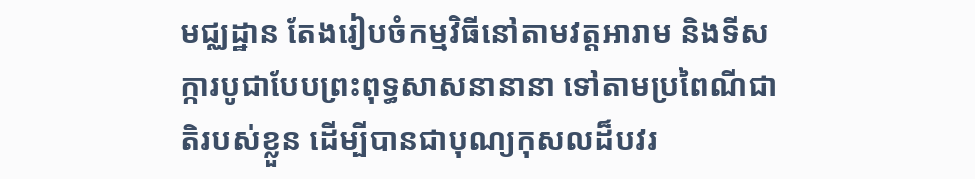មជ្ឈដ្ឋាន តែងរៀបចំកម្មវិធីនៅតាមវត្តអារាម និងទីសក្ការបូជាបែបព្រះពុទ្ធសាសនានានា ទៅតាមប្រពៃណីជាតិរបស់ខ្លួន ដើម្បីបានជាបុណ្យកុសលដ៏បវរ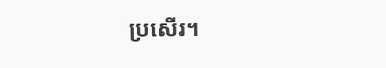ប្រសើរ។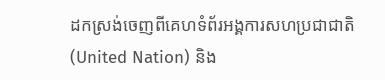ដកស្រង់ចេញពីគេហទំព័រអង្គការសហប្រជាជាតិ (United Nation) និង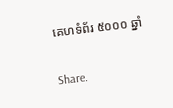គេហទំព័រ ៥០០០ ឆ្នាំ

Share.